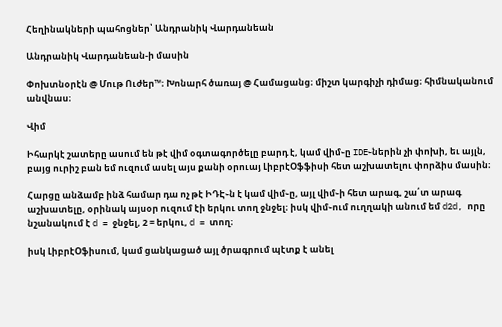Հեղինակների պահոցներ՝ Անդրանիկ Վարդանեան

Անդրանիկ Վարդանեան-ի մասին

Փոխտնօրէն @ Մութ Ուժեր™։ Խոնարհ ծառայ @ Համացանց։ միշտ կարգիչի դիմաց։ հիմնականում անվնաս։

Վիմ

Իհարկէ շատերը ասում են թէ վիմ օգտագործելը բարդ է, կամ վիմ֊ը IDE֊ներին չի փոխի, եւ այլն, բայց ուրիշ բան եմ ուզում ասել այս քանի օրուայ ԼիբրէՕֆֆիսի հետ աշխատելու փորձիս մասին։

Հարցը անձամբ ինձ համար դա ոչ թէ ԻԴԷ֊ն է կամ վիմ֊ը, այլ վիմ֊ի հետ արագ, շա՛տ արագ աշխատելը, օրինակ այսօր ուզում էի երկու տող ջնջել։ իսկ վիմ֊ում ուղղակի անում եմ d2d, որը նշանակում է d = ջնջել, 2 = երկու, d = տող։

իսկ ԼիբրէՕֆիսում, կամ ցանկացած այլ ծրագրում պէտք է անել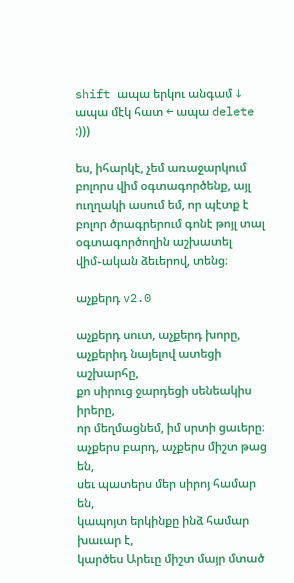shift ապա երկու անգամ ↓ ապա մէկ հատ ← ապա delete :)))

ես, իհարկէ, չեմ առաջարկում բոլորս վիմ օգտագործենք, այլ ուղղակի ասում եմ, որ պէտք է բոլոր ծրագրերում գոնէ թոյլ տալ օգտագործողին աշխատել վիմ֊ական ձեւերով, տենց։

աչքերդ v2.0

աչքերդ սուտ, աչքերդ խորը,
աչքերիդ նայելով ատեցի աշխարհը,
քո սիրուց ջարդեցի սենեակիս իրերը,
որ մեղմացնեմ, իմ սրտի ցաւերը։
աչքերս բարդ, աչքերս միշտ թաց են,
սեւ պատերս մեր սիրոյ համար են,
կապոյտ երկինքը ինձ համար խաւար է,
կարծես Արեւը միշտ մայր մտած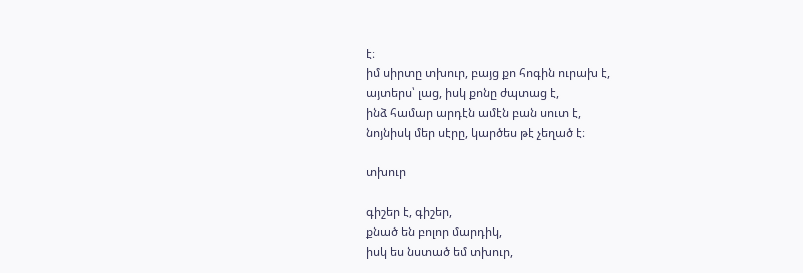է։
իմ սիրտը տխուր, բայց քո հոգին ուրախ է,
այտերս՝ լաց, իսկ քոնը ժպտաց է,
ինձ համար արդէն ամէն բան սուտ է,
նոյնիսկ մեր սէրը, կարծես թէ չեղած է։

տխուր

գիշեր է, գիշեր,
քնած են բոլոր մարդիկ,
իսկ ես նստած եմ տխուր,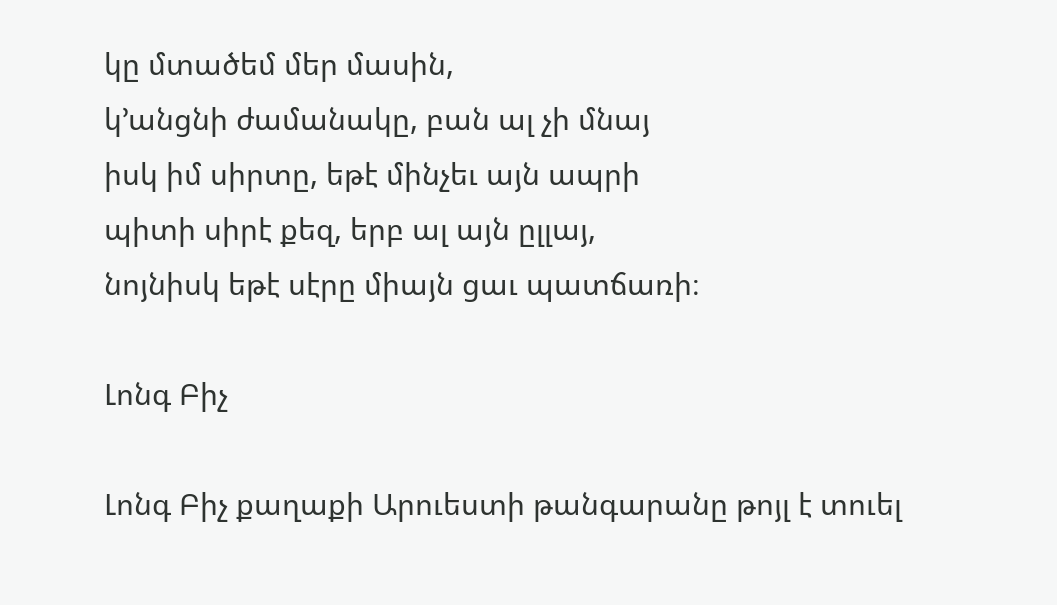կը մտածեմ մեր մասին,
կ՚անցնի ժամանակը, բան ալ չի մնայ
իսկ իմ սիրտը, եթէ մինչեւ այն ապրի
պիտի սիրէ քեզ, երբ ալ այն ըլլայ,
նոյնիսկ եթէ սէրը միայն ցաւ պատճառի։

Լոնգ Բիչ

Լոնգ Բիչ քաղաքի Արուեստի թանգարանը թոյլ է տուել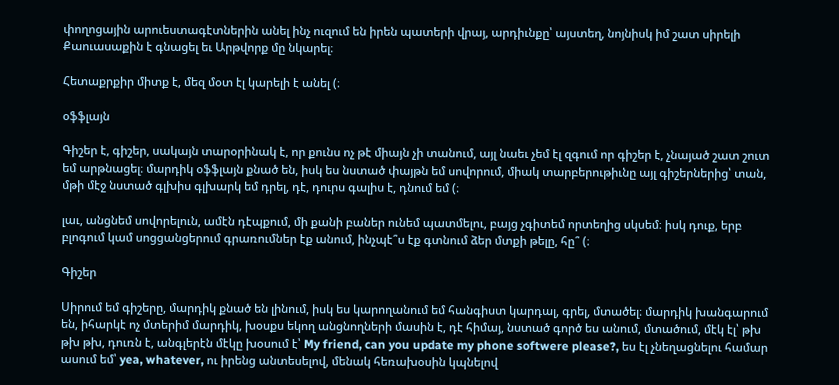փողոցային արուեստագէտներին անել ինչ ուզում են իրեն պատերի վրայ, արդիւնքը՝ այստեղ, նոյնիսկ իմ շատ սիրելի Քաուասաքին է գնացել եւ Արթվորք մը նկարել։

Հետաքրքիր միտք է, մեզ մօտ էլ կարելի է անել (։

օֆֆլայն

Գիշեր է, գիշեր, սակայն տարօրինակ է, որ քունս ոչ թէ միայն չի տանում, այլ նաեւ չեմ էլ զգում որ գիշեր է, չնայած շատ շուտ եմ արթնացել։ մարդիկ օֆֆլայն քնած են, իսկ ես նստած փայթն եմ սովորում, միակ տարբերութիւնը այլ գիշերներից՝ տան, մթի մէջ նստած գլխիս գլխարկ եմ դրել, դէ, դուրս գալիս է, դնում եմ (։

լաւ, անցնեմ սովորելուն, ամէն դէպքում, մի քանի բաներ ունեմ պատմելու, բայց չգիտեմ որտեղից սկսեմ։ իսկ դուք, երբ բլոգում կամ սոցցանցերում գրառումներ էք անում, ինչպէ՞ս էք գտնում ձեր մտքի թելը, հը՞ (։

Գիշեր

Սիրում եմ գիշերը, մարդիկ քնած են լինում, իսկ ես կարողանում եմ հանգիստ կարդալ, գրել, մտածել։ մարդիկ խանգարում են, իհարկէ ոչ մտերիմ մարդիկ, խօսքս եկող անցնողների մասին է, դէ հիմայ, նստած գործ ես անում, մտածում, մէկ էլ՝ թխ թխ թխ, դուռն է, անգլերէն մէկը խօսում է՝ My friend, can you update my phone softwere please?, ես էլ չնեղացնելու համար ասում եմ՝ yea, whatever, ու իրենց անտեսելով, մենակ հեռախօսին կպնելով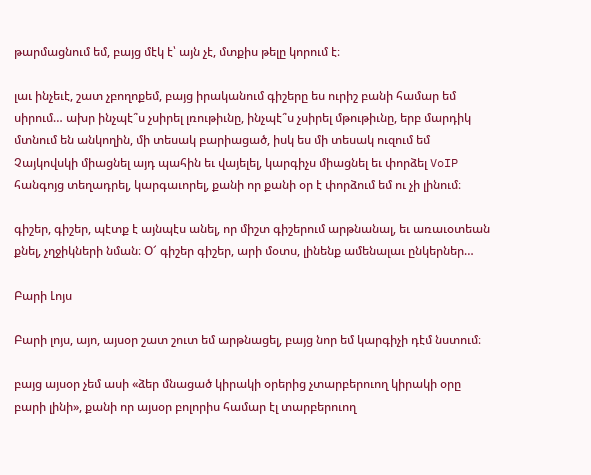թարմացնում եմ, բայց մէկ է՝ այն չէ, մտքիս թելը կորում է։

լաւ ինչեւէ, շատ չբողոքեմ, բայց իրականում գիշերը ես ուրիշ բանի համար եմ սիրում… ախր ինչպէ՞ս չսիրել լռութիւնը, ինչպէ՞ս չսիրել մթութիւնը, երբ մարդիկ մտնում են անկողին, մի տեսակ բարիացած, իսկ ես մի տեսակ ուզում եմ Չայկովսկի միացնել այդ պահին եւ վայելել, կարգիչս միացնել եւ փորձել VoIP հանգոյց տեղադրել, կարգաւորել, քանի որ քանի օր է փորձում եմ ու չի լինում։

գիշեր, գիշեր, պէտք է այնպէս անել, որ միշտ գիշերում արթնանալ, եւ առաւօտեան քնել, չղջիկների նման։ Օ՜ գիշեր գիշեր, արի մօտս, լինենք ամենալաւ ընկերներ…

Բարի Լոյս

Բարի լոյս, այո, այսօր շատ շուտ եմ արթնացել, բայց նոր եմ կարգիչի դէմ նստում։

բայց այսօր չեմ ասի «ձեր մնացած կիրակի օրերից չտարբերուող կիրակի օրը բարի լինի», քանի որ այսօր բոլորիս համար էլ տարբերուող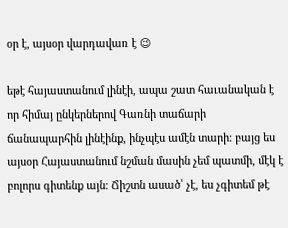օր է, այսօր վարդավառ է 😉

եթէ հայաստանում լինէի, ապա շատ հաւանական է որ հիմայ ընկերներով Գառնի տաճարի ճանապարհին լինէինք, ինչպէս ամէն տարի։ բայց ես այսօր Հայաստանում նշման մասին չեմ պատմի, մէկ է բոլորս գիտենք այն։ Ճիշտն ասած՝ չէ, ես չգիտեմ թէ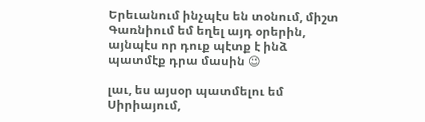Երեւանում ինչպէս են տօնում, միշտ Գառնիում եմ եղել այդ օրերին, այնպէս որ դուք պէտք է ինձ պատմէք դրա մասին 😉

լաւ, ես այսօր պատմելու եմ Սիրիայում,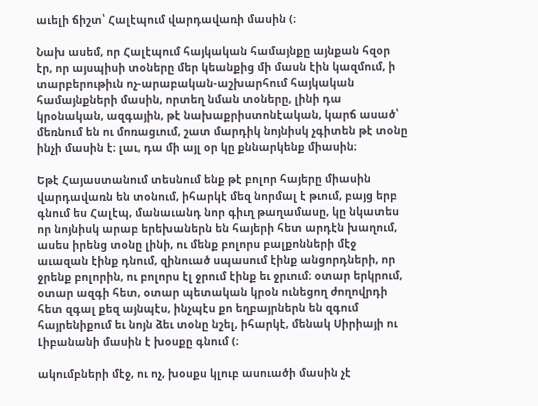աւելի ճիշտ՝ Հալէպում վարդավառի մասին (։

Նախ ասեմ, որ Հալէպում հայկական համայնքը այնքան հզօր էր, որ այսպիսի տօները մեր կեանքից մի մասն էին կազմում, ի տարբերութիւն ոչ-արաբական-աշխարհում հայկական համայնքների մասին, որտեղ նման տօները, լինի դա կրօնական, ազգային, թէ նախաքրիստոնէական, կարճ ասած՝ մեռնում են ու մոռացւում, շատ մարդիկ նոյնիսկ չգիտեն թէ տօնը ինչի մասին է։ լաւ, դա մի այլ օր կը քննարկենք միասին։

Եթէ Հայաստանում տեսնում ենք թէ բոլոր հայերը միասին վարդավառն են տօնում, իհարկէ մեզ նորմալ է թւում, բայց երբ գնում ես Հալէպ, մանաւանդ նոր գիւղ թաղամասը, կը նկատես որ նոյնիսկ արաբ երեխաներն են հայերի հետ արդէն խաղում, ասես իրենց տօնը լինի, ու մենք բոլորս բալքոնների մէջ աւազան էինք դնում, զինուած սպասում էինք անցորդների, որ ջրենք բոլորին, ու բոլորս էլ ջրում էինք եւ ջրւում։ օտար երկրում, օտար ազգի հետ, օտար պետական կրօն ունեցող ժողովրդի հետ զգալ քեզ այնպէս, ինչպէս քո եղբայրներն են զգում հայրենիքում եւ նոյն ձեւ տօնը նշել, իհարկէ, մենակ Սիրիայի ու Լիբանանի մասին է խօսքը գնում (։

ակումբների մէջ, ու ոչ, խօսքս կլուբ ասուածի մասին չէ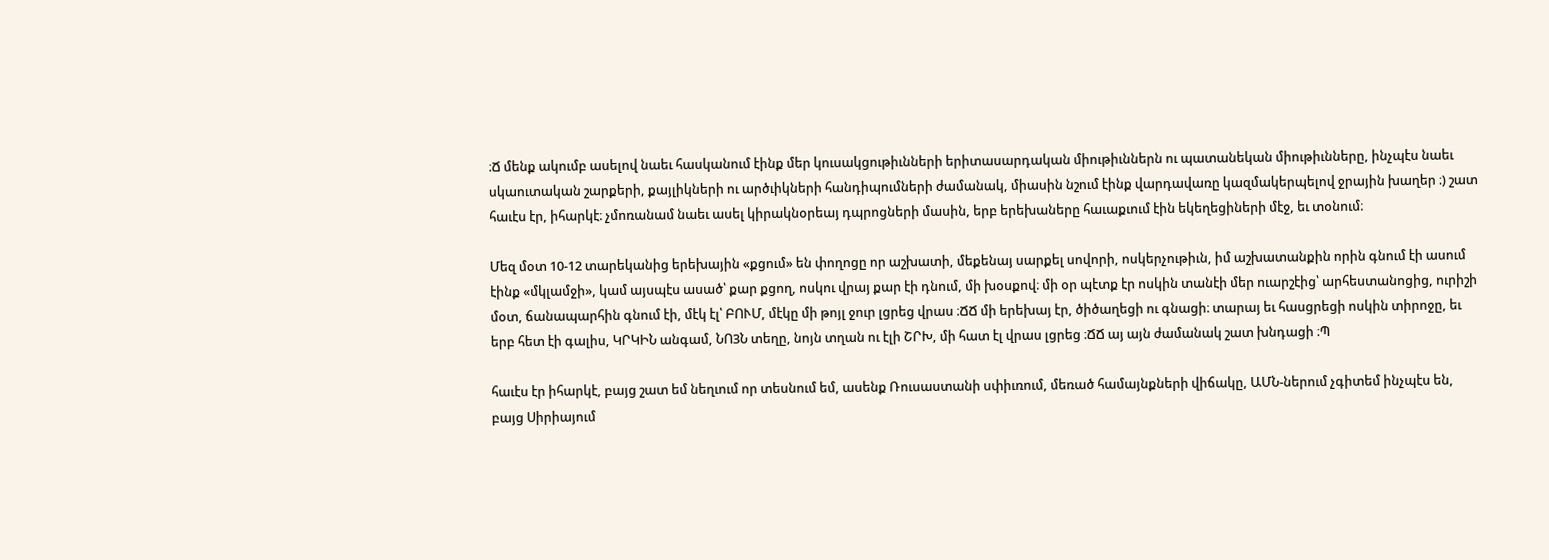։Ճ մենք ակումբ ասելով նաեւ հասկանում էինք մեր կուսակցութիւնների երիտասարդական միութիւններն ու պատանեկան միութիւնները, ինչպէս նաեւ սկաուտական շարքերի, քայլիկների ու արծւիկների հանդիպումների ժամանակ, միասին նշում էինք վարդավառը կազմակերպելով ջրային խաղեր ։) շատ հաւէս էր, իհարկէ։ չմոռանամ նաեւ ասել կիրակնօրեայ դպրոցների մասին, երբ երեխաները հաւաքւում էին եկեղեցիների մէջ, եւ տօնում։

Մեզ մօտ 10-12 տարեկանից երեխային «քցում» են փողոցը որ աշխատի, մեքենայ սարքել սովորի, ոսկերչութիւն, իմ աշխատանքին որին գնում էի ասում էինք «մկլամջի», կամ այսպէս ասած՝ քար քցող, ոսկու վրայ քար էի դնում, մի խօսքով։ մի օր պէտք էր ոսկին տանէի մեր ուարշէից՝ արհեստանոցից, ուրիշի մօտ, ճանապարհին գնում էի, մէկ էլ՝ ԲՈՒՄ, մէկը մի թոյլ ջուր լցրեց վրաս ։ՃՃ մի երեխայ էր, ծիծաղեցի ու գնացի։ տարայ եւ հասցրեցի ոսկին տիրոջը, եւ երբ հետ էի գալիս, ԿՐԿԻՆ անգամ, ՆՈ3Ն տեղը, նոյն տղան ու էլի ՇՐԽ, մի հատ էլ վրաս լցրեց ։ՃՃ այ այն ժամանակ շատ խնդացի ։Պ

հաւէս էր իհարկէ, բայց շատ եմ նեղւում որ տեսնում եմ, ասենք Ռուսաստանի սփիւռում, մեռած համայնքների վիճակը, ԱՄՆ-ներում չգիտեմ ինչպէս են, բայց Սիրիայում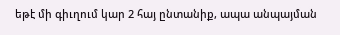եթէ մի գիւղում կար 2 հայ ընտանիք, ապա անպայման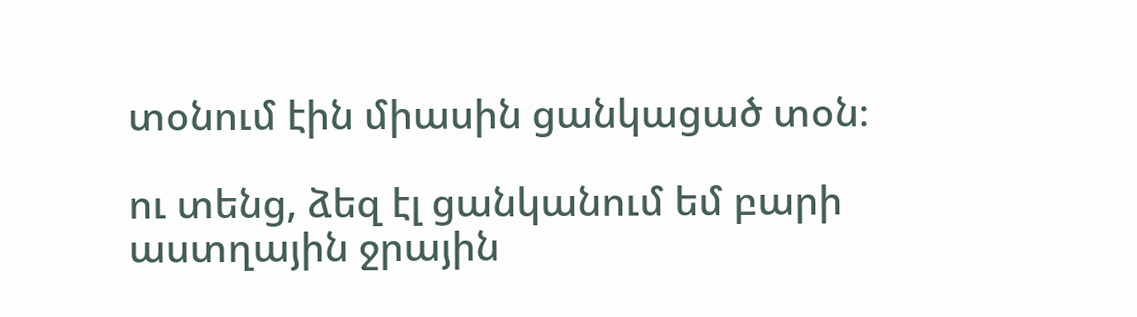տօնում էին միասին ցանկացած տօն։

ու տենց, ձեզ էլ ցանկանում եմ բարի աստղային ջրային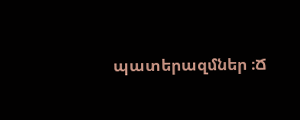պատերազմներ ։Ճ